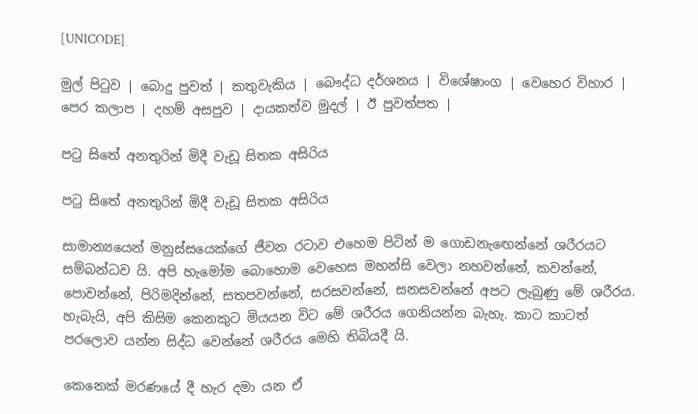[UNICODE]

මුල් පිටුව | බොදු පුවත් | කතුවැකිය | බෞද්ධ දර්ශනය | විශේෂාංග | වෙහෙර විහාර | පෙර කලාප | දහම් අසපුව | දායකත්ව මුදල් | ඊ පුවත්පත |

පටු සිතේ අනතුරින් මිදී වැඩූ සිතක අසිරිය

පටු සිතේ අනතුරින් මිදී වැඩූ සිතක අසිරිය

සාමාන්‍යයෙන් මනුස්සයෙක්ගේ ජීවන රටාව එහෙම පිටින් ම ගොඩනැඟෙන්නේ ශරීරයට සම්බන්ධව යි. අපි හැමෝම බොහොම වෙහෙස මහන්සි වෙලා නහවන්නේ, කවන්නේ, පොවන්නේ, පිරිමදින්නේ, සතපවන්නේ, සරසවන්නේ, සනසවන්නේ අපට ලැබුණු මේ ශරීරය. හැබැයි, අපි කිසිම කෙනකුට මියයන විට මේ ශරීරය ගෙනියන්න බැහැ. කාට කාටත් පරලොව යන්න සිද්ධ වෙන්නේ ශරීරය මෙහි තිබියදී යි.

කෙනෙක් මරණයේ දී හැර දමා යන ඒ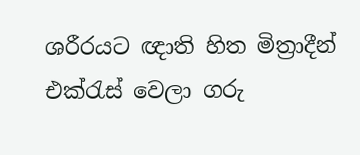ශරීරයට ඥාති හිත මිත්‍රාදීන් එක්රැස් වෙලා ගරු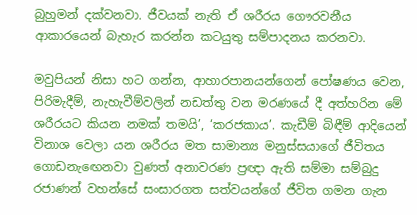බුහුමන් දක්වනවා. ජීවයක් නැති ඒ ශරීරය ගෞරවනීය ආකාරයෙන් බැහැර කරන්න කටයුතු සම්පාදනය කරනවා.

මවුපියන් නිසා හට ගන්න, ආහාරපානයන්ගෙන් පෝෂණය වෙන, පිරිමැදීම්, නැහැවීම්වලින් නඩත්තු වන මරණයේ දී අත්හරින මේ ශරීරයට කියන නමක් තමයි’, ‘කරජකාය’. කැඩීම් බිඳීම් ආදියෙන් විනාශ වෙලා යන ශරීරය මත සාමාන්‍ය මනුස්සයාගේ ජීවිතය ගොඩනැඟෙනවා වුණත් අනාවරණ ප්‍රඥා ඇති සම්මා සම්බුදු රජාණන් වහන්සේ සංසාරගත සත්වයන්ගේ ජීවිත ගමන ගැන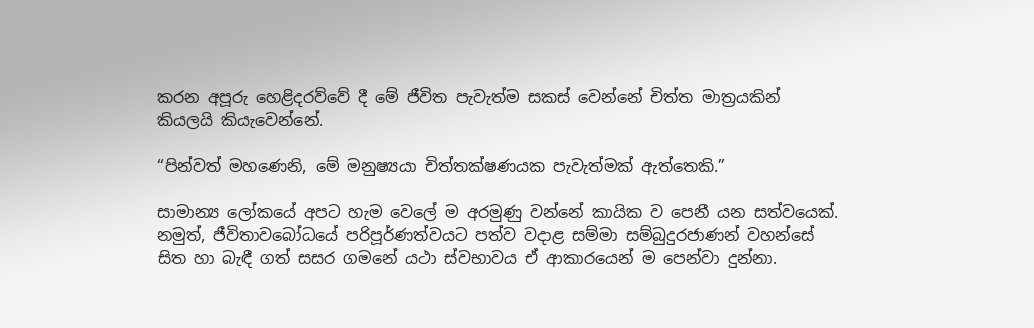කරන අපූරු හෙළිදරව්වේ දී මේ ජීවිත පැවැත්ම සකස් වෙන්නේ චිත්ත මාත්‍රයකින් කියලයි කියැවෙන්නේ.

“පින්වත් මහණෙනි, මේ මනුෂ්‍යයා චිත්තක්ෂණයක පැවැත්මක් ඇත්තෙකි.”

සාමාන්‍ය ලෝකයේ අපට හැම වෙලේ ම අරමුණු වන්නේ කායික ව පෙනී යන සත්වයෙක්. නමුත්, ජීවිතාවබෝධයේ පරිපූර්ණත්වයට පත්ව වදාළ සම්මා සම්බුදුරජාණන් වහන්සේ සිත හා බැඳී ගත් සසර ගමනේ යථා ස්වභාවය ඒ ආකාරයෙන් ම පෙන්වා දුන්නා.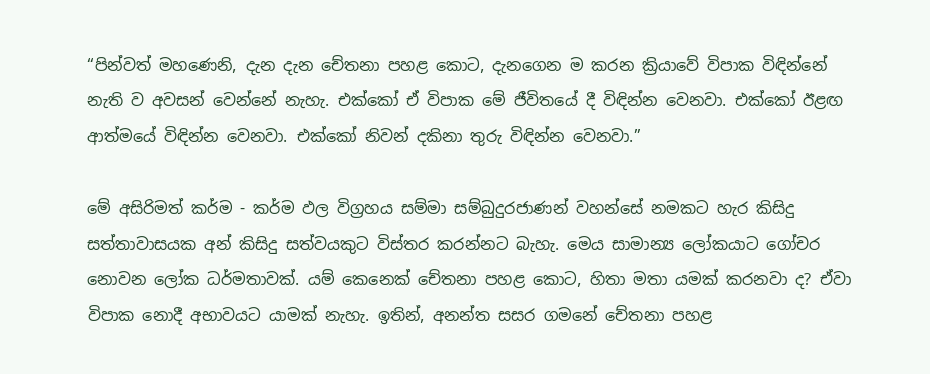“පින්වත් මහණෙනි, දැන දැන චේතනා පහළ කොට, දැනගෙන ම කරන ක්‍රියාවේ විපාක විඳින්නේ නැති ව අවසන් වෙන්නේ නැහැ. එක්කෝ ඒ විපාක මේ ජීවිතයේ දී විඳින්න වෙනවා. එක්කෝ ඊළඟ ආත්මයේ විඳින්න වෙනවා. එක්කෝ නිවන් දකිනා තුරු විඳින්න වෙනවා.”

මේ අසිරිමත් කර්ම - කර්ම ඵල විග්‍රහය සම්මා සම්බුදුරජාණන් වහන්සේ නමකට හැර කිසිදු සත්තාවාසයක අන් කිසිදු සත්වයකුට විස්තර කරන්නට බැහැ. මෙය සාමාන්‍ය ලෝකයාට ගෝචර නොවන ලෝක ධර්මතාවක්. යම් කෙනෙක් චේතනා පහළ කොට, හිතා මතා යමක් කරනවා ද? ඒවා විපාක නොදී අභාවයට යාමක් නැහැ. ඉතින්, අනන්ත සසර ගමනේ චේතනා පහළ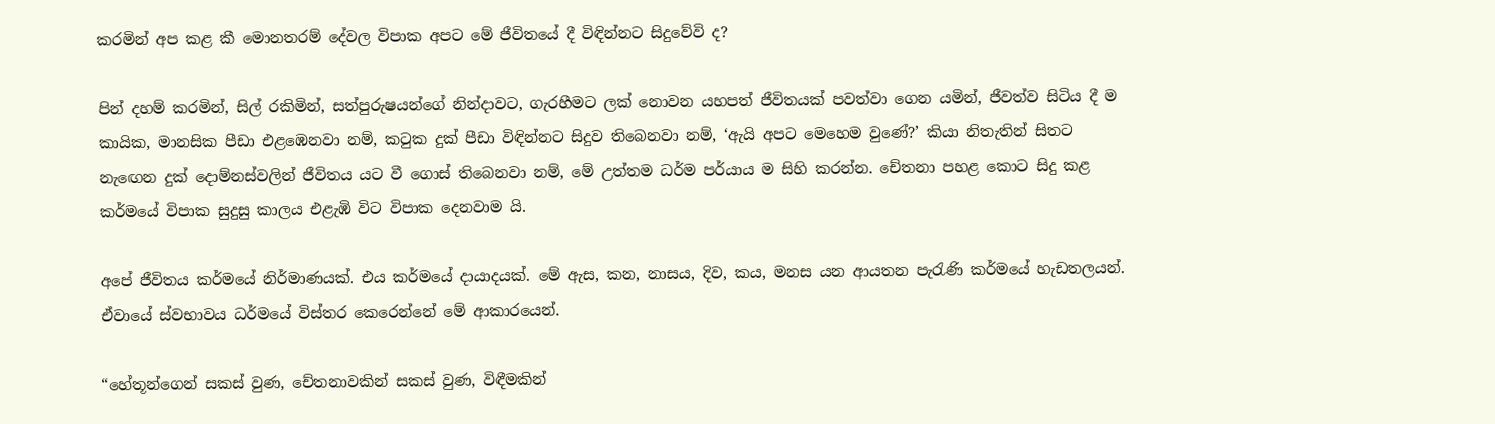කරමින් අප කළ කී මොනතරම් දේවල විපාක අපට මේ ජීවිතයේ දී විඳින්නට සිදුවේවි ද?

පින් දහම් කරමින්, සිල් රකිමින්, සත්පුරුෂයන්ගේ නින්දාවට, ගැරහීමට ලක් නොවන යහපත් ජීවිතයක් පවත්වා ගෙන යමින්, ජීවත්ව සිටිය දී ම කායික, මානසික පීඩා එළඹෙනවා නම්, කටුක දුක් පීඩා විඳින්නට සිදුව තිබෙනවා නම්, ‘ඇයි අපට මෙහෙම වුණේ?’ කියා නිතැතින් සිතට නැඟෙන දුක් දොම්නස්වලින් ජීවිතය යට වී ගොස් තිබෙනවා නම්, මේ උත්තම ධර්ම පර්යාය ම සිහි කරන්න. චේතනා පහළ කොට සිදු කළ කර්මයේ විපාක සුදුසු කාලය එළැඹි විට විපාක දෙනවාම යි.

අපේ ජීවිතය කර්මයේ නිර්මාණයක්. එය කර්මයේ දායාදයක්. මේ ඇස, කන, නාසය, දිව, කය, මනස යන ආයතන පැරැණි කර්මයේ හැඩතලයන්. ඒවායේ ස්වභාවය ධර්මයේ විස්තර කෙරෙන්නේ මේ ආකාරයෙන්.

“හේතූන්ගෙන් සකස් වුණ, චේතනාවකින් සකස් වුණ, විඳීමකින්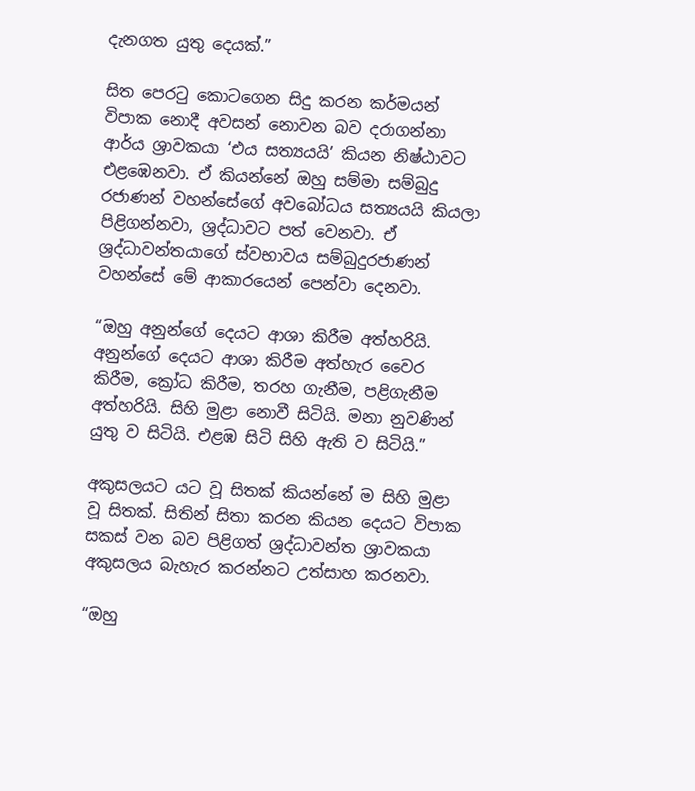දැනගත යුතු දෙයක්.”

සිත පෙරටු කොටගෙන සිදු කරන කර්මයන් විපාක නොදී අවසන් නොවන බව දරාගන්නා ආර්ය ශ්‍රාවකයා ‘එය සත්‍යයයි’ කියන නිෂ්ඨාවට එළඹෙනවා. ඒ කියන්නේ ඔහු සම්මා සම්බුදු රජාණන් වහන්සේගේ අවබෝධය සත්‍යයයි කියලා පිළිගන්නවා, ශ්‍රද්ධාවට පත් වෙනවා. ඒ ශ්‍රද්ධාවන්තයාගේ ස්වභාවය සම්බුදුරජාණන් වහන්සේ මේ ආකාරයෙන් පෙන්වා දෙනවා.

“ඔහු අනුන්ගේ දෙයට ආශා කිරීම අත්හරියි. අනුන්ගේ දෙයට ආශා කිරීම අත්හැර වෛර කිරීම, ක්‍රෝධ කිරීම, තරහ ගැනීම, පළිගැනීම අත්හරියි. සිහි මුළා නොවී සිටියි. මනා නුවණින් යුතු ව සිටියි. එළඹ සිටි සිහි ඇති ව සිටියි.”

අකුසලයට යට වූ සිතක් කියන්නේ ම සිහි මුළා වූ සිතක්. සිතින් සිතා කරන කියන දෙයට විපාක සකස් වන බව පිළිගත් ශ්‍රද්ධාවන්ත ශ්‍රාවකයා අකුසලය බැහැර කරන්නට උත්සාහ කරනවා.

“ඔහු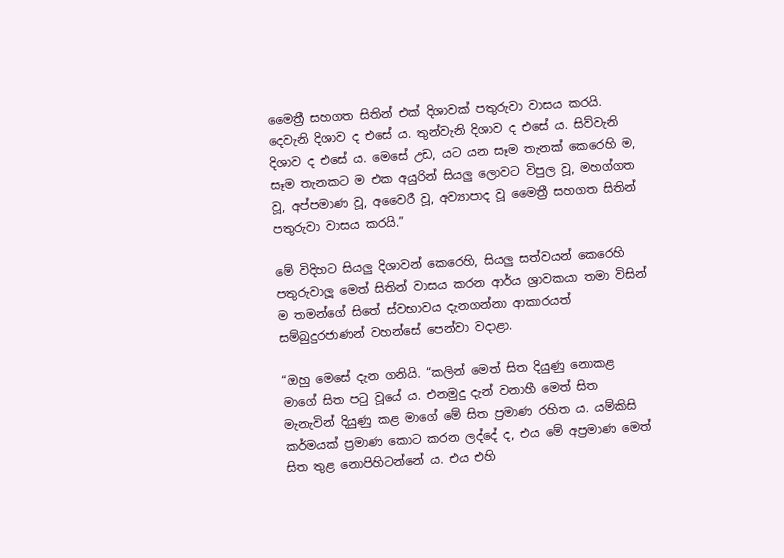මෛත්‍රී සහගත සිතින් එක් දිශාවක් පතුරුවා වාසය කරයි. දෙවැනි දිශාව ද එසේ ය. තුන්වැනි දිශාව ද එසේ ය. සිව්වැනි දිශාව ද එසේ ය. මෙසේ උඩ, යට යන සෑම තැනක් කෙරෙහි ම, සෑම තැනකට ම එක අයුරින් සියලු ලොවට විපුල වූ, මහග්ගත වූ, අප්පමාණ වූ, අවෛරී වූ, අව්‍යාපාද වූ මෛත්‍රී සහගත සිතින් පතුරුවා වාසය කරයි.”

මේ විදිහට සියලු දිශාවන් කෙරෙහි, සියලු සත්වයන් කෙරෙහි පතුරුවාලූ මෙත් සිතින් වාසය කරන ආර්ය ශ්‍රාවකයා තමා විසින් ම තමන්ගේ සිතේ ස්වභාවය දැනගන්නා ආකාරයත් සම්බුදුරජාණන් වහන්සේ පෙන්වා වදාළා.

“ඔහු මෙසේ දැන ගනියි. “කලින් මෙත් සිත දියුණු නොකළ මාගේ සිත පටු වූයේ ය. එනමුදු දැන් වනාහී මෙත් සිත මැනැවින් දියුණු කළ මාගේ මේ සිත ප්‍රමාණ රහිත ය. යම්කිසි කර්මයක් ප්‍රමාණ කොට කරන ලද්දේ ද, එය මේ අප්‍රමාණ මෙත් සිත තුළ නොපිහිටන්නේ ය. එය එහි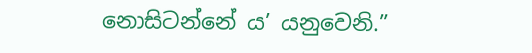නොසිටන්නේ ය’ යනුවෙනි.”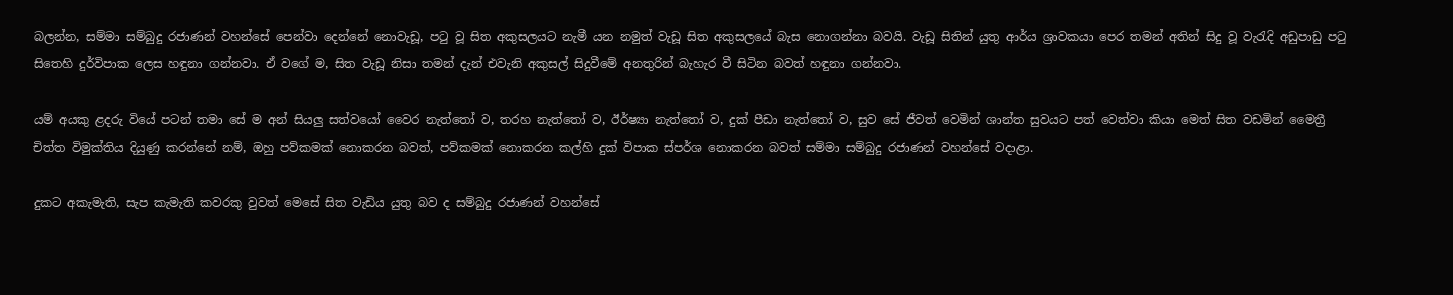බලන්න, සම්මා සම්බුදු රජාණන් වහන්සේ පෙන්වා දෙන්නේ නොවැඩූ, පටු වූ සිත අකුසලයට නැමී යන නමුත් වැඩූ සිත අකුසලයේ බැස නොගන්නා බවයි. වැඩූ සිතින් යුතු ආර්ය ශ්‍රාවකයා පෙර තමන් අතින් සිදු වූ වැරැදි අඩුපාඩු පටු සිතෙහි දුර්විපාක ලෙස හඳුනා ගන්නවා. ඒ වගේ ම, සිත වැඩූ නිසා තමන් දැන් එවැනි අකුසල් සිදුවීමේ අනතුරින් බැහැර වී සිටින බවත් හඳුනා ගන්නවා.

යම් අයකු ළදරු වියේ පටන් තමා සේ ම අන් සියලු සත්වයෝ වෛර නැත්තෝ ව, තරහ නැත්තෝ ව, ඊර්ෂ්‍යා නැත්තෝ ව, දුක් පීඩා නැත්තෝ ව, සුව සේ ජීවත් වෙමින් ශාන්ත සුවයට පත් වෙත්වා කියා මෙත් සිත වඩමින් මෛත්‍රී චිත්ත විමුක්තිය දියුණු කරන්නේ නම්, ඔහු පව්කමක් නොකරන බවත්, පව්කමක් නොකරන කල්හි දුක් විපාක ස්පර්ශ නොකරන බවත් සම්මා සම්බුදු රජාණන් වහන්සේ වදාළා.

දුකට අකැමැති, සැප කැමැති කවරකු වුවත් මෙසේ සිත වැඩිය යුතු බව ද සම්බුදු රජාණන් වහන්සේ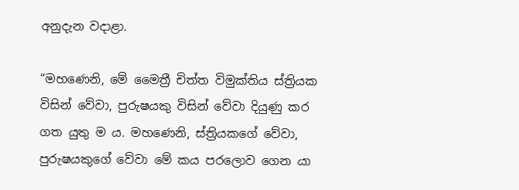අනුදැන වදාළා.

“මහණෙනි, මේ මෛත්‍රී චිත්ත විමුක්තිය ස්ත්‍රියක විසින් වේවා, පුරුෂයකු විසින් වේවා දියුණු කර ගත යුතු ම ය. මහණෙනි, ස්ත්‍රියකගේ වේවා, පුරුෂයකුගේ වේවා මේ කය පරලොව ගෙන යා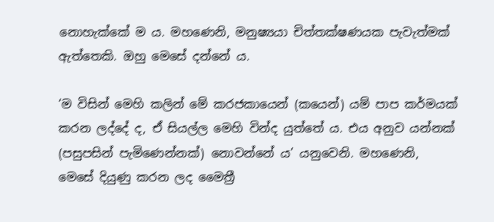නොහැක්කේ ම ය. මහණෙනි, මනුෂ්‍යයා චිත්තක්ෂණයක පැවැත්මක් ඇත්තෙකි. ඔහු මෙසේ දන්නේ ය.

‘ම විසින් මෙහි කලින් මේ කරජකායෙන් (කයෙන්) යම් පාප කර්මයක් කරන ලද්දේ ද, ඒ සියල්ල මෙහි වින්ද යුත්තේ ය. එය අනුව යන්නක් (පසුපසින් පැමිණෙන්නක්) නොවන්නේ ය’ යනුවෙනි. මහණෙනි, මෙසේ දියුණු කරන ලද මෛත්‍රී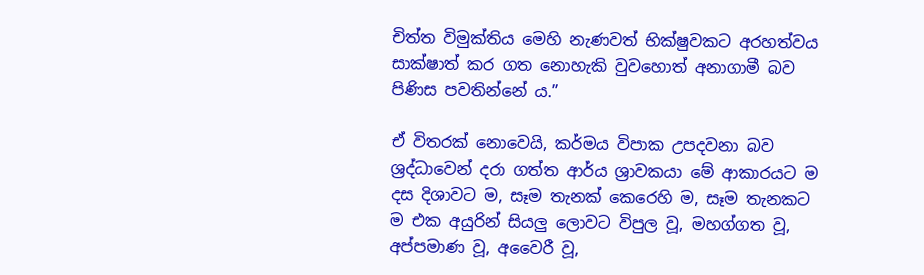චිත්ත විමුක්තිය මෙහි නැණවත් භික්ෂුවකට අරහත්වය සාක්ෂාත් කර ගත නොහැකි වුවහොත් අනාගාමී බව පිණිස පවතින්නේ ය.”

ඒ විතරක් නොවෙයි, කර්මය විපාක උපදවනා බව ශ්‍රද්ධාවෙන් දරා ගත්ත ආර්ය ශ්‍රාවකයා මේ ආකාරයට ම දස දිශාවට ම, සෑම තැනක් කෙරෙහි ම, සෑම තැනකට ම එක අයුරින් සියලු ලොවට විපුල වූ, මහග්ගත වූ, අප්පමාණ වූ, අවෛරී වූ,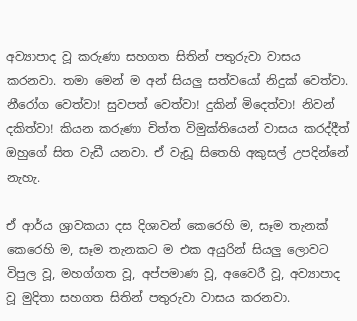අව්‍යාපාද වූ කරුණා සහගත සිතින් පතුරුවා වාසය කරනවා. තමා මෙන් ම අන් සියලු සත්වයෝ නිදුක් වෙත්වා. නීරෝග වෙත්වා! සුවපත් වෙත්වා! දුකින් මිදෙත්වා! නිවන් දකිත්වා! කියන කරුණා චිත්ත විමුක්තියෙන් වාසය කරද්දීත් ඔහුගේ සිත වැඩී යනවා. ඒ වැඩූ සිතෙහි අකුසල් උපදින්නේ නැහැ.

ඒ ආර්ය ශ්‍රාවකයා දස දිශාවන් කෙරෙහි ම, සෑම තැනක් කෙරෙහි ම, සෑම තැනකට ම එක අයුරින් සියලු ලොවට විපුල වූ, මහග්ගත වූ, අප්පමාණ වූ, අවෛරී වූ, අව්‍යාපාද වූ මුදිතා සහගත සිතින් පතුරුවා වාසය කරනවා.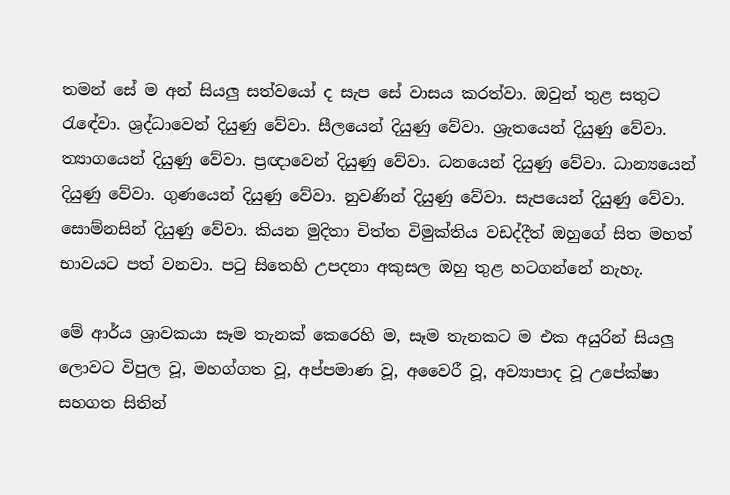තමන් සේ ම අන් සියලු සත්වයෝ ද සැප සේ වාසය කරත්වා. ඔවුන් තුළ සතුට රැඳේවා. ශ්‍රද්ධාවෙන් දියුණු වේවා. සීලයෙන් දියුණු වේවා. ශ්‍රැතයෙන් දියුණු වේවා. ත්‍යාගයෙන් දියුණු වේවා. ප්‍රඥාවෙන් දියුණු වේවා. ධනයෙන් දියුණු වේවා. ධාන්‍යයෙන් දියුණු වේවා. ගුණයෙන් දියුණු වේවා. නුවණින් දියුණු වේවා. සැපයෙන් දියුණු වේවා. සොම්නසින් දියුණු වේවා. කියන මුදිතා චිත්ත විමුක්තිය වඩද්දීත් ඔහුගේ සිත මහත් භාවයට පත් වනවා. පටු සිතෙහි උපදනා අකුසල ඔහු තුළ හටගන්නේ නැහැ.

මේ ආර්ය ශ්‍රාවකයා සෑම තැනක් කෙරෙහි ම, සෑම තැනකට ම එක අයුරින් සියලු ලොවට විපුල වූ, මහග්ගත වූ, අප්පමාණ වූ, අවෛරී වූ, අව්‍යාපාද වූ උපේක්ෂා සහගත සිතින්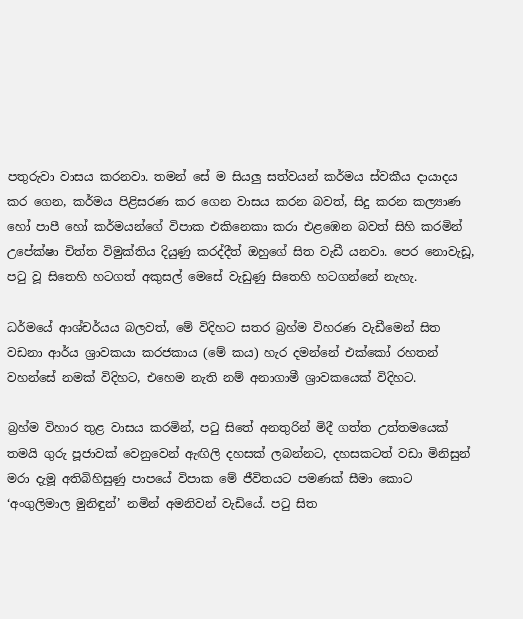පතුරුවා වාසය කරනවා. තමන් සේ ම සියලු සත්වයන් කර්මය ස්වකීය දායාදය කර ගෙන, කර්මය පිළිසරණ කර ගෙන වාසය කරන බවත්, සිදු කරන කල්‍යාණ හෝ පාපී හෝ කර්මයන්ගේ විපාක එකිනෙකා කරා එළඹෙන බවත් සිහි කරමින් උපේක්ෂා චිත්ත විමුක්තිය දියුණු කරද්දීත් ඔහුගේ සිත වැඩී යනවා. පෙර නොවැඩූ, පටු වූ සිතෙහි හටගත් අකුසල් මෙසේ වැඩුණු සිතෙහි හටගන්නේ නැහැ.

ධර්මයේ ආශ්චර්යය බලවත්, මේ විදිහට සතර බ්‍රහ්ම විහරණ වැඩීමෙන් සිත වඩනා ආර්ය ශ්‍රාවකයා කරජකාය (මේ කය) හැර දමන්නේ එක්කෝ රහතන් වහන්සේ නමක් විදිහට, එහෙම නැති නම් අනාගාමී ශ්‍රාවකයෙක් විදිහට.

බ්‍රහ්ම විහාර තුළ වාසය කරමින්, පටු සිතේ අනතුරින් මිදී ගත්ත උත්තමයෙක් තමයි ගුරු පූජාවක් වෙනුවෙන් ඇඟිලි දහසක් ලබන්නට, දහසකටත් වඩා මිනිසුන් මරා දැමූ අතිබිහිසුණු පාපයේ විපාක මේ ජීවිතයට පමණක් සීමා කොට ‘අංගුලිමාල මුනිඳුන්’ නමින් අමනිවන් වැඩියේ. පටු සිත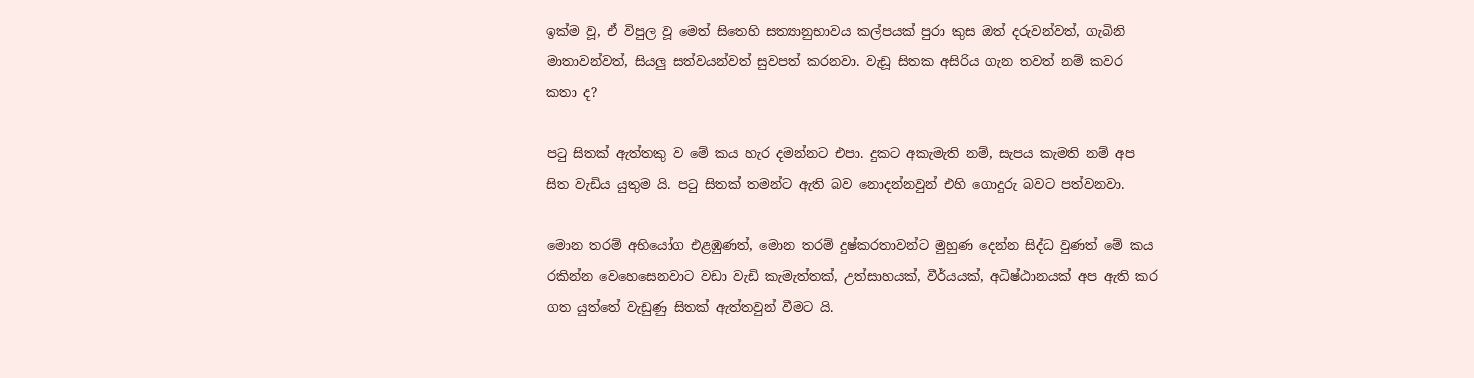ඉක්ම වූ, ඒ විපුල වූ මෙත් සිතෙහි සත්‍යානුභාවය කල්පයක් පුරා කුස ඔත් දරුවන්වත්, ගැබිනි මාතාවන්වත්, සියලු සත්වයන්වත් සුවපත් කරනවා. වැඩූ සිතක අසිරිය ගැන තවත් නම් කවර කතා ද?

පටු සිතක් ඇත්තකු ව මේ කය හැර දමන්නට එපා. දුකට අකැමැති නම්, සැපය කැමති නම් අප සිත වැඩිය යුතුම යි. පටු සිතක් තමන්ට ඇති බව නොදන්නවුන් එහි ගොදුරු බවට පත්වනවා.

මොන තරම් අභියෝග එළඹුණත්, මොන තරම් දුෂ්කරතාවන්ට මුහුණ දෙන්න සිද්ධ වුණත් මේ කය රකින්න වෙහෙසෙනවාට වඩා වැඩි කැමැත්තක්, උත්සාහයක්, වීර්යයක්, අධිෂ්ඨානයක් අප ඇති කර ගත යුත්තේ වැඩුණු සිතක් ඇත්තවුන් වීමට යි.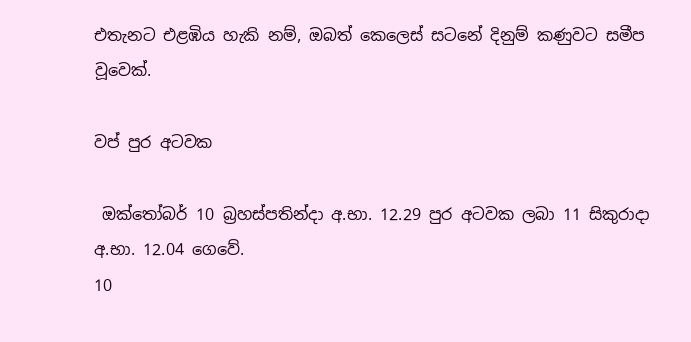එතැනට එළඹිය හැකි නම්, ඔබත් කෙලෙස් සටනේ දිනුම් කණුවට සමීප වූවෙක්.

වප් පුර අටවක

 ඔක්තෝබර් 10 බ්‍රහස්පතින්දා අ.භා. 12.29 පුර අටවක ලබා 11 සිකුරාදා අ.භා. 12.04 ගෙවේ.
10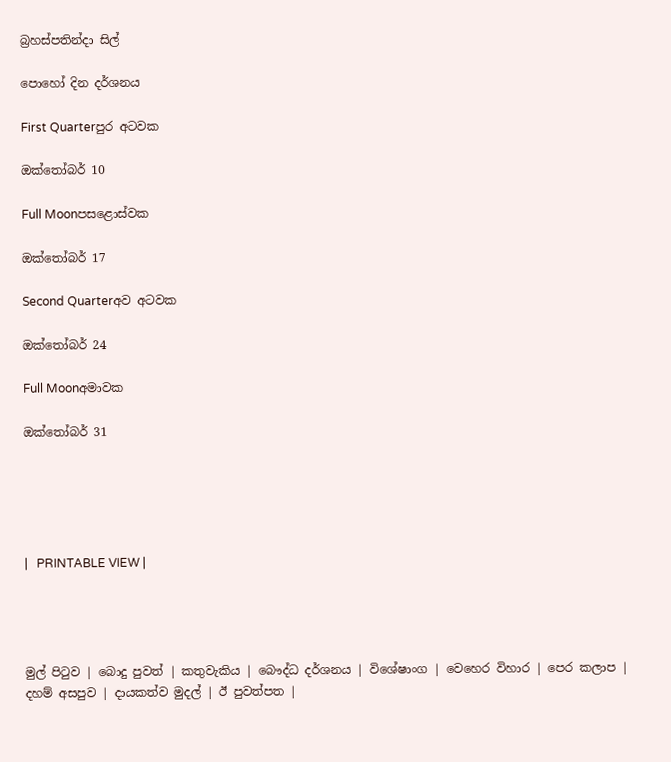බ්‍රහස්පතින්දා සිල්

පොහෝ දින දර්ශනය

First Quarterපුර අටවක

ඔක්තෝබර් 10

Full Moonපසළොස්වක

ඔක්තෝබර් 17

Second Quarterඅව අටවක

ඔක්තෝබර් 24

Full Moonඅමාවක

ඔක්තෝබර් 31





|   PRINTABLE VIEW |




මුල් පිටුව | බොදු පුවත් | කතුවැකිය | බෞද්ධ දර්ශනය | විශේෂාංග | වෙහෙර විහාර | පෙර කලාප | දහම් අසපුව | දායකත්ව මුදල් | ඊ පුවත්පත |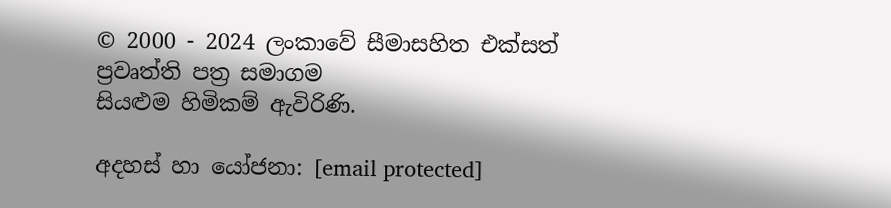© 2000 - 2024 ලංකාවේ සීමාසහිත එක්සත් ප්‍රවෘත්ති පත්‍ර සමාගම
සියළුම හිමිකම් ඇවිරිණි.

අදහස් හා යෝජනා: [email protected]